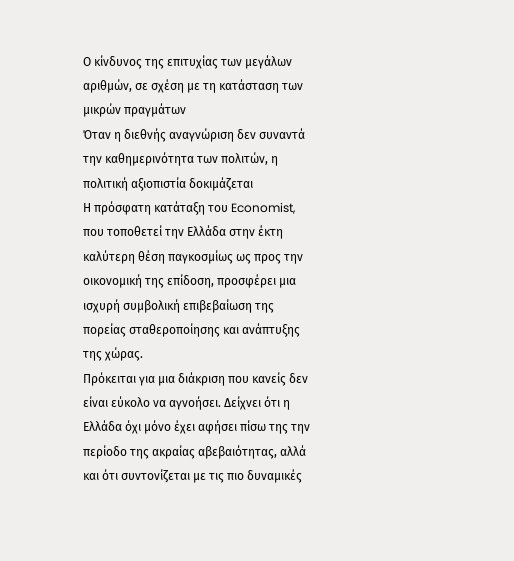Ο κίνδυνος της επιτυχίας των μεγάλων αριθμών, σε σχέση με τη κατάσταση των μικρών πραγμάτων
Όταν η διεθνής αναγνώριση δεν συναντά την καθημερινότητα των πολιτών, η πολιτική αξιοπιστία δοκιμάζεται
Η πρόσφατη κατάταξη του Economist, που τοποθετεί την Ελλάδα στην έκτη καλύτερη θέση παγκοσμίως ως προς την οικονομική της επίδοση, προσφέρει μια ισχυρή συμβολική επιβεβαίωση της πορείας σταθεροποίησης και ανάπτυξης της χώρας.
Πρόκειται για μια διάκριση που κανείς δεν είναι εύκολο να αγνοήσει. Δείχνει ότι η Ελλάδα όχι μόνο έχει αφήσει πίσω της την περίοδο της ακραίας αβεβαιότητας, αλλά και ότι συντονίζεται με τις πιο δυναμικές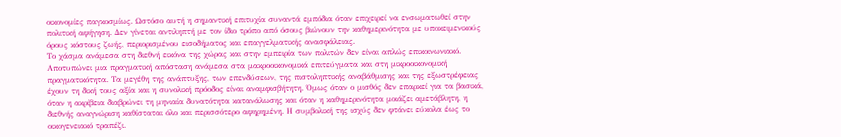οικονομίες παγκοσμίως. Ωστόσο αυτή η σημαντική επιτυχία συναντά εμπόδια όταν επιχειρεί να ενσωματωθεί στην πολιτική αφήγηση. Δεν γίνεται αντιληπτή με τον ίδιο τρόπο από όσους βιώνουν την καθημερινότητα με υποκειμενικούς όρους κόστους ζωής, περιορισμένου εισοδήματος και επαγγελματικής ανασφάλειας.
Το χάσμα ανάμεσα στη διεθνή εικόνα της χώρας και στην εμπειρία των πολιτών δεν είναι απλώς επικοινωνιακό. Αποτυπώνει μια πραγματική απόσταση ανάμεσα στα μακροοικονομικά επιτεύγματα και στη μικροοικονομική πραγματικότητα. Τα μεγέθη της ανάπτυξης, των επενδύσεων, της πιστοληπτικής αναβάθμισης και της εξωστρέφειας έχουν τη δική τους αξία και η συνολική πρόοδος είναι αναμφισβήτητη. Όμως όταν ο μισθός δεν επαρκεί για τα βασικά, όταν η ακρίβεια διαβρώνει τη μηνιαία δυνατότητα κατανάλωσης και όταν η καθημερινότητα μοιάζει αμετάβλητη, η διεθνής αναγνώριση καθίσταται όλο και περισσότερο αφηρημένη. Η συμβολική της ισχύς δεν φτάνει εύκολα έως το οικογενειακό τραπέζι.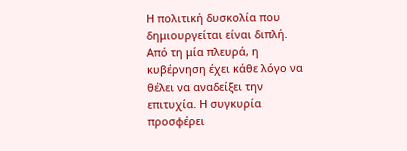Η πολιτική δυσκολία που δημιουργείται είναι διπλή. Από τη μία πλευρά, η κυβέρνηση έχει κάθε λόγο να θέλει να αναδείξει την επιτυχία. Η συγκυρία προσφέρει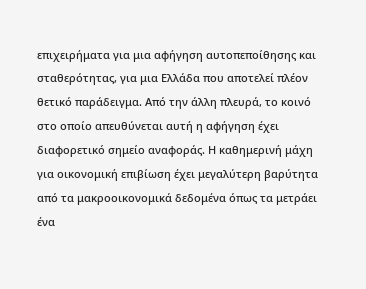επιχειρήματα για μια αφήγηση αυτοπεποίθησης και σταθερότητας, για μια Ελλάδα που αποτελεί πλέον θετικό παράδειγμα. Από την άλλη πλευρά, το κοινό στο οποίο απευθύνεται αυτή η αφήγηση έχει διαφορετικό σημείο αναφοράς. Η καθημερινή μάχη για οικονομική επιβίωση έχει μεγαλύτερη βαρύτητα από τα μακροοικονομικά δεδομένα όπως τα μετράει ένα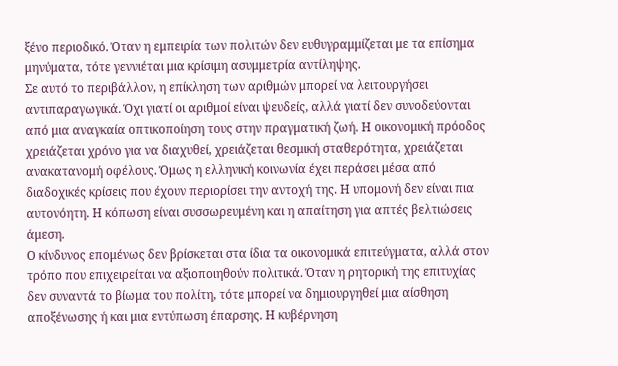ξένο περιοδικό. Όταν η εμπειρία των πολιτών δεν ευθυγραμμίζεται με τα επίσημα μηνύματα, τότε γεννιέται μια κρίσιμη ασυμμετρία αντίληψης.
Σε αυτό το περιβάλλον, η επίκληση των αριθμών μπορεί να λειτουργήσει αντιπαραγωγικά. Όχι γιατί οι αριθμοί είναι ψευδείς, αλλά γιατί δεν συνοδεύονται από μια αναγκαία οπτικοποίηση τους στην πραγματική ζωή. Η οικονομική πρόοδος χρειάζεται χρόνο για να διαχυθεί, χρειάζεται θεσμική σταθερότητα, χρειάζεται ανακατανομή οφέλους. Όμως η ελληνική κοινωνία έχει περάσει μέσα από διαδοχικές κρίσεις που έχουν περιορίσει την αντοχή της. Η υπομονή δεν είναι πια αυτονόητη. Η κόπωση είναι συσσωρευμένη και η απαίτηση για απτές βελτιώσεις άμεση.
Ο κίνδυνος επομένως δεν βρίσκεται στα ίδια τα οικονομικά επιτεύγματα, αλλά στον τρόπο που επιχειρείται να αξιοποιηθούν πολιτικά. Όταν η ρητορική της επιτυχίας δεν συναντά το βίωμα του πολίτη, τότε μπορεί να δημιουργηθεί μια αίσθηση αποξένωσης ή και μια εντύπωση έπαρσης. Η κυβέρνηση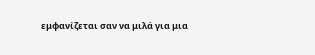εμφανίζεται σαν να μιλά για μια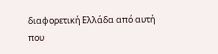διαφορετική Ελλάδα από αυτή που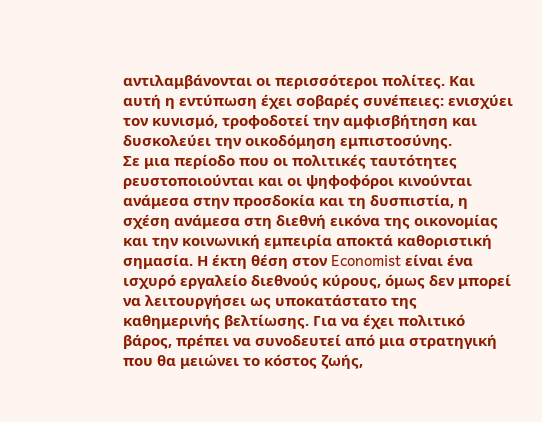αντιλαμβάνονται οι περισσότεροι πολίτες. Και αυτή η εντύπωση έχει σοβαρές συνέπειες: ενισχύει τον κυνισμό, τροφοδοτεί την αμφισβήτηση και δυσκολεύει την οικοδόμηση εμπιστοσύνης.
Σε μια περίοδο που οι πολιτικές ταυτότητες ρευστοποιούνται και οι ψηφοφόροι κινούνται ανάμεσα στην προσδοκία και τη δυσπιστία, η σχέση ανάμεσα στη διεθνή εικόνα της οικονομίας και την κοινωνική εμπειρία αποκτά καθοριστική σημασία. Η έκτη θέση στον Economist είναι ένα ισχυρό εργαλείο διεθνούς κύρους, όμως δεν μπορεί να λειτουργήσει ως υποκατάστατο της καθημερινής βελτίωσης. Για να έχει πολιτικό βάρος, πρέπει να συνοδευτεί από μια στρατηγική που θα μειώνει το κόστος ζωής,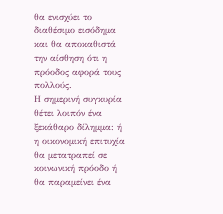θα ενισχύει το διαθέσιμο εισόδημα και θα αποκαθιστά την αίσθηση ότι η πρόοδος αφορά τους πολλούς.
Η σημερινή συγκυρία θέτει λοιπόν ένα ξεκάθαρο δίλημμα: ή η οικονομική επιτυχία θα μετατραπεί σε κοινωνική πρόοδο ή θα παραμείνει ένα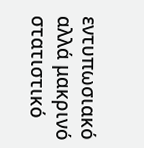εντυπωσιακό αλλά μακρινό στατιστικό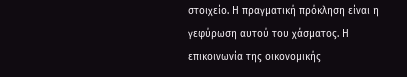στοιχείο. Η πραγματική πρόκληση είναι η γεφύρωση αυτού του χάσματος. Η επικοινωνία της οικονομικής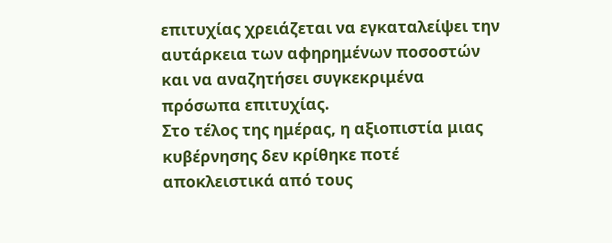επιτυχίας χρειάζεται να εγκαταλείψει την αυτάρκεια των αφηρημένων ποσοστών και να αναζητήσει συγκεκριμένα πρόσωπα επιτυχίας.
Στο τέλος της ημέρας, η αξιοπιστία μιας κυβέρνησης δεν κρίθηκε ποτέ αποκλειστικά από τους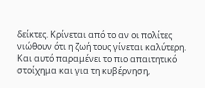δείκτες. Κρίνεται από το αν οι πολίτες νιώθουν ότι η ζωή τους γίνεται καλύτερη. Και αυτό παραμένει το πιο απαιτητικό στοίχημα και για τη κυβέρνηση,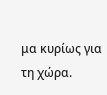μα κυρίως για τη χώρα.